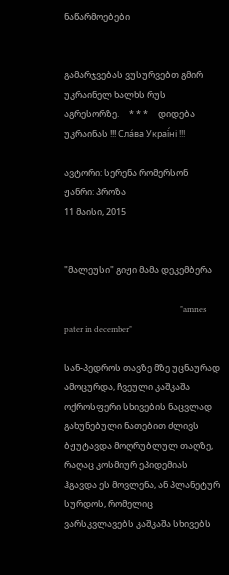ნაწარმოებები


გამარჯვებას ვუსურვებთ გმირ უკრაინელ ხალხს რუს აგრესორზე.     * * *     დიდება უკრაინას !!! Сла́ва Украї́ні !!!

ავტორი: სერენა რომერსონ
ჟანრი: პროზა
11 მაისი, 2015


"მალეუსი" გიჟი მამა დეკემბერა

                                                          "amnes pater in december"

სან-პედროს თავზე მზე უცნაურად ამოცურდა, ჩვეული კაშკაშა ოქროსფერი სხივების ნაცვლად გახუნებული ნათებით ძლივს ბჟუტავდა მოღრუბლულ თაღზე, რაღაც კოსმიურ ეპიდემიას ჰგავდა ეს მოვლენა, ან პლანეტურ სურდოს, რომელიც ვარსკვლავებს კაშკაშა სხივებს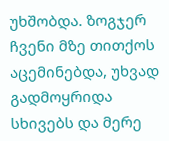უხშობდა. ზოგჯერ ჩვენი მზე თითქოს აცემინებდა, უხვად გადმოყრიდა სხივებს და მერე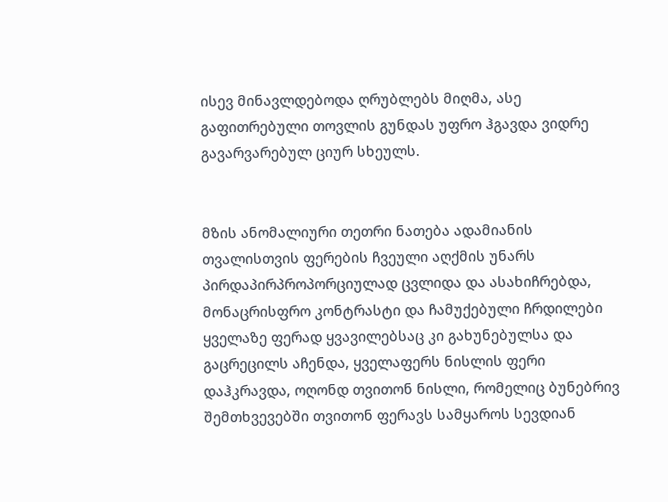ისევ მინავლდებოდა ღრუბლებს მიღმა, ასე გაფითრებული თოვლის გუნდას უფრო ჰგავდა ვიდრე გავარვარებულ ციურ სხეულს.


მზის ანომალიური თეთრი ნათება ადამიანის თვალისთვის ფერების ჩვეული აღქმის უნარს პირდაპირპროპორციულად ცვლიდა და ასახიჩრებდა, მონაცრისფრო კონტრასტი და ჩამუქებული ჩრდილები ყველაზე ფერად ყვავილებსაც კი გახუნებულსა და გაცრეცილს აჩენდა, ყველაფერს ნისლის ფერი დაჰკრავდა, ოღონდ თვითონ ნისლი, რომელიც ბუნებრივ შემთხვევებში თვითონ ფერავს სამყაროს სევდიან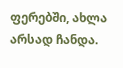ფერებში, ახლა არსად ჩანდა.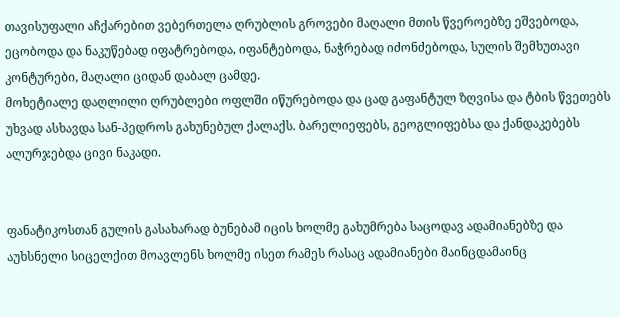თავისუფალი აჩქარებით ვებერთელა ღრუბლის გროვები მაღალი მთის წვეროებზე ეშვებოდა, ეცობოდა და ნაკუწებად იფატრებოდა, იფანტებოდა, ნაჭრებად იძონძებოდა, სულის შემხუთავი კონტურები, მაღალი ციდან დაბალ ცამდე.
მოხეტიალე დაღლილი ღრუბლები ოფლში იწურებოდა და ცად გაფანტულ ზღვისა და ტბის წვეთებს უხვად ასხავდა სან-პედროს გახუნებულ ქალაქს. ბარელიეფებს, გეოგლიფებსა და ქანდაკებებს ალურჯებდა ცივი ნაკადი.


ფანატიკოსთან გულის გასახარად ბუნებამ იცის ხოლმე გახუმრება საცოდავ ადამიანებზე და აუხსნელი სიცელქით მოავლენს ხოლმე ისეთ რამეს რასაც ადამიანები მაინცდამაინც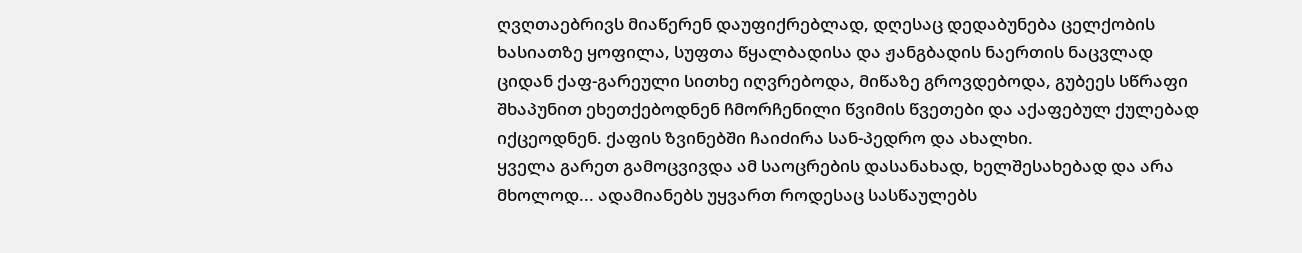ღვღთაებრივს მიაწერენ დაუფიქრებლად, დღესაც დედაბუნება ცელქობის ხასიათზე ყოფილა, სუფთა წყალბადისა და ჟანგბადის ნაერთის ნაცვლად ციდან ქაფ-გარეული სითხე იღვრებოდა, მიწაზე გროვდებოდა, გუბეეს სწრაფი შხაპუნით ეხეთქებოდნენ ჩმორჩენილი წვიმის წვეთები და აქაფებულ ქულებად იქცეოდნენ. ქაფის ზვინებში ჩაიძირა სან-პედრო და ახალხი.
ყველა გარეთ გამოცვივდა ამ საოცრების დასანახად, ხელშესახებად და არა მხოლოდ... ადამიანებს უყვართ როდესაც სასწაულებს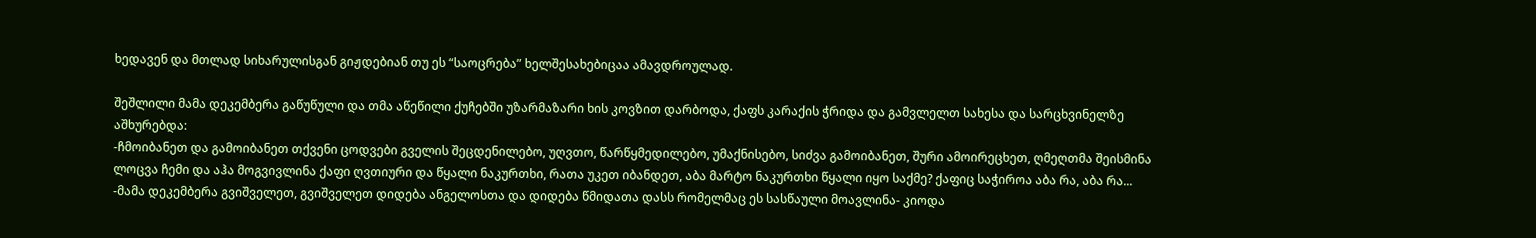ხედავენ და მთლად სიხარულისგან გიჟდებიან თუ ეს “საოცრება” ხელშესახებიცაა ამავდროულად.

შეშლილი მამა დეკემბერა გაწუწული და თმა აწეწილი ქუჩებში უზარმაზარი ხის კოვზით დარბოდა, ქაფს კარაქის ჭრიდა და გამვლელთ სახესა და სარცხვინელზე აშხურებდა:
-ჩმოიბანეთ და გამოიბანეთ თქვენი ცოდვები გველის შეცდენილებო, უღვთო, წარწყმედილებო, უმაქნისებო, სიძვა გამოიბანეთ, შური ამოირეცხეთ, ღმეღთმა შეისმინა ლოცვა ჩემი და აჰა მოგვივლინა ქაფი ღვთიური და წყალი ნაკურთხი, რათა უკეთ იბანდეთ, აბა მარტო ნაკურთხი წყალი იყო საქმე? ქაფიც საჭიროა აბა რა, აბა რა...
-მამა დეკემბერა გვიშველეთ, გვიშველეთ დიდება ანგელოსთა და დიდება წმიდათა დასს რომელმაც ეს სასწაული მოავლინა- კიოდა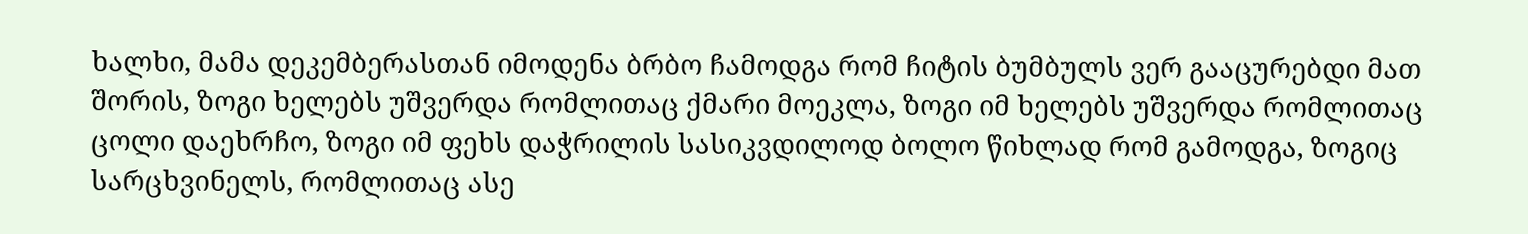ხალხი, მამა დეკემბერასთან იმოდენა ბრბო ჩამოდგა რომ ჩიტის ბუმბულს ვერ გააცურებდი მათ შორის, ზოგი ხელებს უშვერდა რომლითაც ქმარი მოეკლა, ზოგი იმ ხელებს უშვერდა რომლითაც ცოლი დაეხრჩო, ზოგი იმ ფეხს დაჭრილის სასიკვდილოდ ბოლო წიხლად რომ გამოდგა, ზოგიც სარცხვინელს, რომლითაც ასე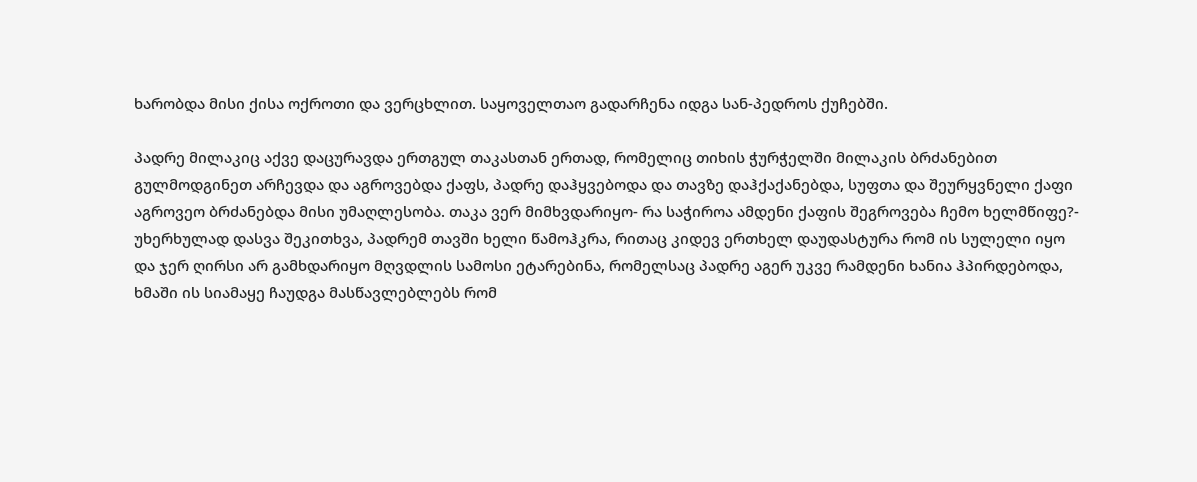ხარობდა მისი ქისა ოქროთი და ვერცხლით. საყოველთაო გადარჩენა იდგა სან-პედროს ქუჩებში.

პადრე მილაკიც აქვე დაცურავდა ერთგულ თაკასთან ერთად, რომელიც თიხის ჭურჭელში მილაკის ბრძანებით გულმოდგინეთ არჩევდა და აგროვებდა ქაფს, პადრე დაჰყვებოდა და თავზე დაჰქაქანებდა, სუფთა და შეურყვნელი ქაფი აგროვეო ბრძანებდა მისი უმაღლესობა. თაკა ვერ მიმხვდარიყო- რა საჭიროა ამდენი ქაფის შეგროვება ჩემო ხელმწიფე?- უხერხულად დასვა შეკითხვა, პადრემ თავში ხელი წამოჰკრა, რითაც კიდევ ერთხელ დაუდასტურა რომ ის სულელი იყო და ჯერ ღირსი არ გამხდარიყო მღვდლის სამოსი ეტარებინა, რომელსაც პადრე აგერ უკვე რამდენი ხანია ჰპირდებოდა, ხმაში ის სიამაყე ჩაუდგა მასწავლებლებს რომ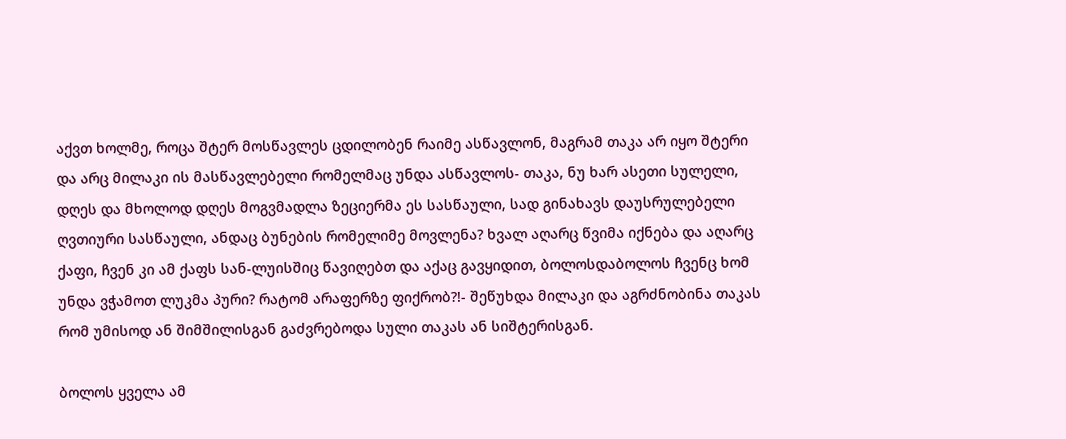აქვთ ხოლმე, როცა შტერ მოსწავლეს ცდილობენ რაიმე ასწავლონ, მაგრამ თაკა არ იყო შტერი და არც მილაკი ის მასწავლებელი რომელმაც უნდა ასწავლოს- თაკა, ნუ ხარ ასეთი სულელი, დღეს და მხოლოდ დღეს მოგვმადლა ზეციერმა ეს სასწაული, სად გინახავს დაუსრულებელი ღვთიური სასწაული, ანდაც ბუნების რომელიმე მოვლენა? ხვალ აღარც წვიმა იქნება და აღარც ქაფი, ჩვენ კი ამ ქაფს სან-ლუისშიც წავიღებთ და აქაც გავყიდით, ბოლოსდაბოლოს ჩვენც ხომ უნდა ვჭამოთ ლუკმა პური? რატომ არაფერზე ფიქრობ?!- შეწუხდა მილაკი და აგრძნობინა თაკას რომ უმისოდ ან შიმშილისგან გაძვრებოდა სული თაკას ან სიშტერისგან.

ბოლოს ყველა ამ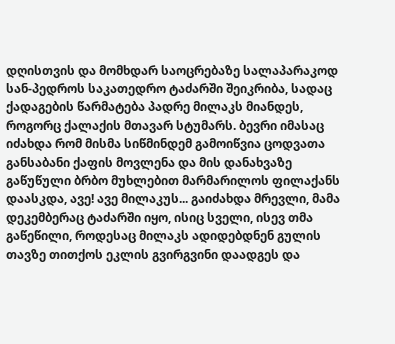დღისთვის და მომხდარ საოცრებაზე სალაპარაკოდ სან-პედროს საკათედრო ტაძარში შეიკრიბა, სადაც ქადაგების წარმატება პადრე მილაკს მიანდეს, როგორც ქალაქის მთავარ სტუმარს. ბევრი იმასაც იძახდა რომ მისმა სიწმინდემ გამოიწვია ცოდვათა განსაბანი ქაფის მოვლენა და მის დანახვაზე გაწუწული ბრბო მუხლებით მარმარილოს ფილაქანს დაასკდა, ავე! ავე მილაკუს... გაიძახდა მრევლი, მამა დეკემბერაც ტაძარში იყო, ისიც სველი, ისევ თმა გაწეწილი, როდესაც მილაკს ადიდებდნენ გულის თავზე თითქოს ეკლის გვირგვინი დაადგეს და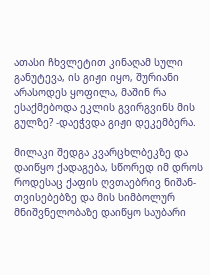ათასი ჩხვლეტით კინაღამ სული განუტევა, ის გიჟი იყო, შურიანი არასოდეს ყოფილა, მაშინ რა ესაქმებოდა ეკლის გვირგვინს მის გულზე? -დაეჭვდა გიჟი დეკემბერა.

მილაკი შედგა კვარცხლბეკზე და დაიწყო ქადაგება, სწორედ იმ დროს როდესაც ქაფის ღვთაებრივ ნიშან-თვისებებზე და მის სიმბოლურ მნიშვნელობაზე დაიწყო საუბარი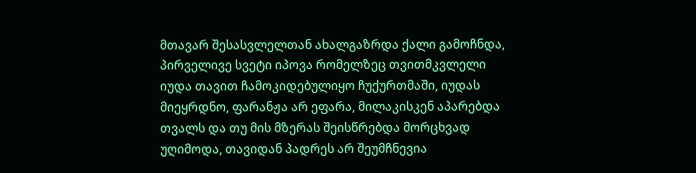მთავარ შესასვლელთან ახალგაზრდა ქალი გამოჩნდა, პირველივე სვეტი იპოვა რომელზეც თვითმკვლელი იუდა თავით ჩამოკიდებულიყო ჩუქურთმაში, იუდას მიეყრდნო, ფარანჟა არ ეფარა, მილაკისკენ აპარებდა თვალს და თუ მის მზერას შეისწრებდა მორცხვად უღიმოდა, თავიდან პადრეს არ შეუმჩნევია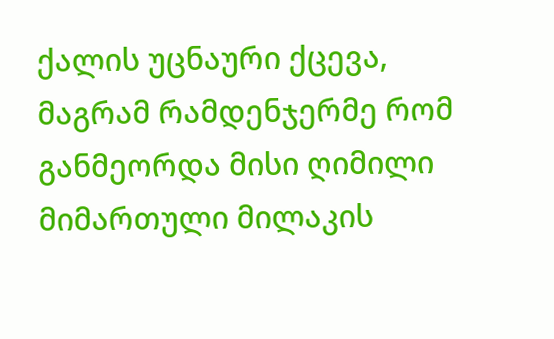ქალის უცნაური ქცევა, მაგრამ რამდენჯერმე რომ განმეორდა მისი ღიმილი მიმართული მილაკის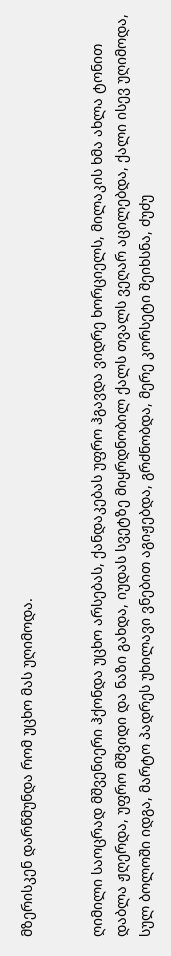მზერისკენ დარწმუნდა რომ უცხო მას უღიმოდა.


ღიმილი საოცრად მშვენიერი ჰქონდა უცხო არსებას, ქანდაკებას უფრო ჰგავდა ვიდრე ხორციელს, მილაკის ხმა ახლა ტონით დაბლა ჟღერდა, უფრო მშვიდი და ნაზი გახდა, იუდას სვეტზე მიყრდნობილ ქალს თვალს ვეღარ აცილებდა, ქალი ისევ უღიმოდა, სულ ბოლოში იდგა, მარტო პადრეს უხილავი ვნებით აგიჟებდა, გრძნობდა, მერე კორსეტი შეიხსნა, ძუძუ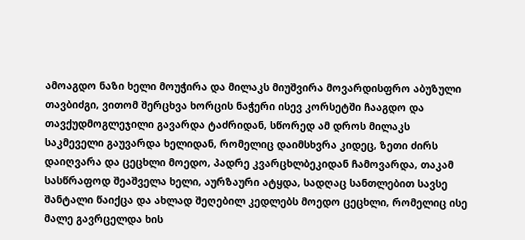ამოაგდო ნაზი ხელი მოუჭირა და მილაკს მიუშვირა მოვარდისფრო აბუზული თავბიძგი, ვითომ შერცხვა ხორცის ნაჭერი ისევ კორსეტში ჩააგდო და თავქუდმოგლეჯილი გავარდა ტაძრიდან, სწორედ ამ დროს მილაკს საკმეველი გაუვარდა ხელიდან, რომელიც დაიმსხვრა კიდეც, ზეთი ძირს დაიღვარა და ცეცხლი მოედო, პადრე კვარცხლბეკიდან ჩამოვარდა, თაკამ სასწრაფოდ შეაშველა ხელი, აურზაური ატყდა, სადღაც სანთლებით სავსე შანტალი წაიქცა და ახლად შეღებილ კედლებს მოედო ცეცხლი, რომელიც ისე მალე გავრცელდა ხის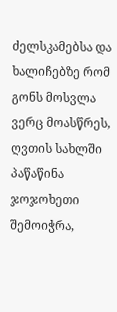ძელსკამებსა და ხალიჩებზე რომ გონს მოსვლა ვერც მოასწრეს, ღვთის სახლში პაწაწინა ჯოჯოხეთი შემოიჭრა,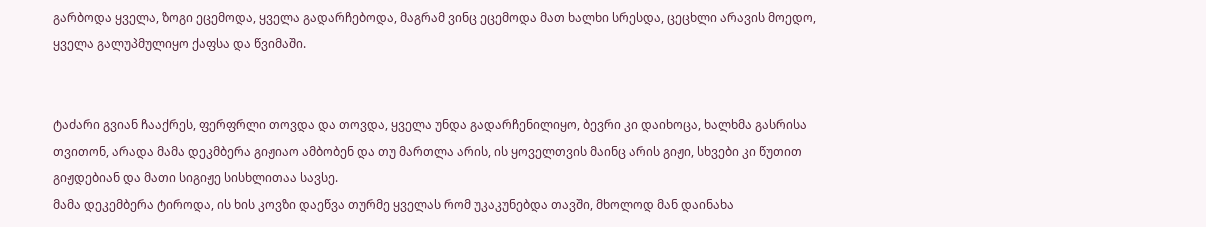გარბოდა ყველა, ზოგი ეცემოდა, ყველა გადარჩებოდა, მაგრამ ვინც ეცემოდა მათ ხალხი სრესდა, ცეცხლი არავის მოედო, ყველა გალუპმულიყო ქაფსა და წვიმაში.


ტაძარი გვიან ჩააქრეს, ფერფრლი თოვდა და თოვდა, ყველა უნდა გადარჩენილიყო, ბევრი კი დაიხოცა, ხალხმა გასრისა თვითონ, არადა მამა დეკმბერა გიჟიაო ამბობენ და თუ მართლა არის, ის ყოველთვის მაინც არის გიჟი, სხვები კი წუთით გიჟდებიან და მათი სიგიჟე სისხლითაა სავსე.
მამა დეკემბერა ტიროდა, ის ხის კოვზი დაეწვა თურმე ყველას რომ უკაკუნებდა თავში, მხოლოდ მან დაინახა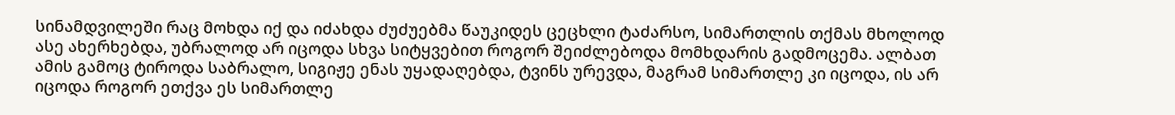სინამდვილეში რაც მოხდა იქ და იძახდა ძუძუებმა წაუკიდეს ცეცხლი ტაძარსო, სიმართლის თქმას მხოლოდ ასე ახერხებდა, უბრალოდ არ იცოდა სხვა სიტყვებით როგორ შეიძლებოდა მომხდარის გადმოცემა. ალბათ ამის გამოც ტიროდა საბრალო, სიგიჟე ენას უყადაღებდა, ტვინს ურევდა, მაგრამ სიმართლე კი იცოდა, ის არ იცოდა როგორ ეთქვა ეს სიმართლე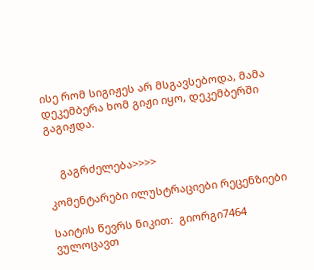ისე რომ სიგიჟეს არ მსგავსებოდა, მამა დეკემბერა ხომ გიჟი იყო, დეკემბერში გაგიჟდა.


    გაგრძელება>>>>

კომენტარები ილუსტრაციები რეცენზიები

საიტის წევრს ნიკით:  გიორგი7464 ვულოცავთ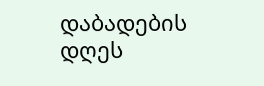დაბადების დღეს